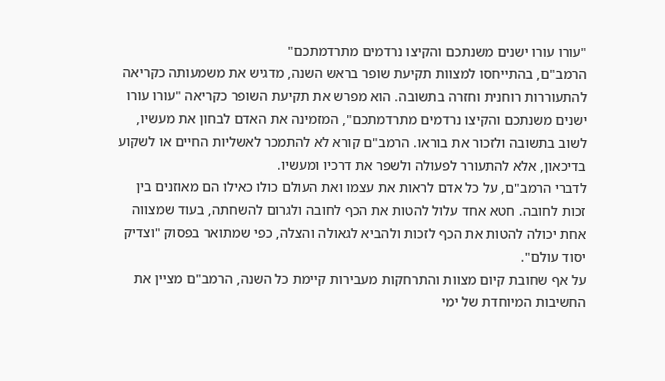"עורו עורו ישנים משנתכם והקיצו נרדמים מתרדמתכם"
הרמב"ם, בהתייחסו למצוות תקיעת שופר בראש השנה, מדגיש את משמעותה כקריאה להתעוררות רוחנית וחזרה בתשובה. הוא מפרש את תקיעת השופר כקריאה "עורו עורו ישנים משנתכם והקיצו נרדמים מתרדמתכם", המזמינה את האדם לבחון את מעשיו, לשוב בתשובה ולזכור את בוראו. הרמב"ם קורא לא להתמכר לאשליות החיים או לשקוע בדיכאון, אלא להתעורר לפעולה ולשפר את דרכיו ומעשיו.
לדברי הרמב"ם, על כל אדם לראות את עצמו ואת העולם כולו כאילו הם מאוזנים בין זכות לחובה. חטא אחד עלול להטות את הכף לחובה ולגרום להשחתה, בעוד שמצווה אחת יכולה להטות את הכף לזכות ולהביא לגאולה והצלה, כפי שמתואר בפסוק "וצדיק יסוד עולם".
על אף שחובת קיום מצוות והתרחקות מעבירות קיימת כל השנה, הרמב"ם מציין את החשיבות המיוחדת של ימי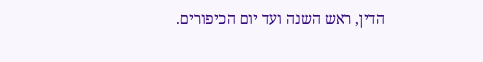הדין, ראש השנה ועד יום הכיפורים.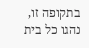בתקופה זו, נהגו כל בית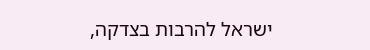ישראל להרבות בצדקה,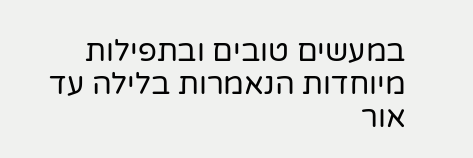במעשים טובים ובתפילות מיוחדות הנאמרות בלילה עד אור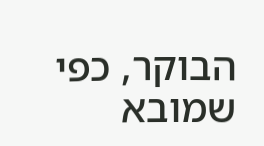הבוקר, כפי שמובא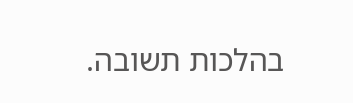בהלכות תשובה.